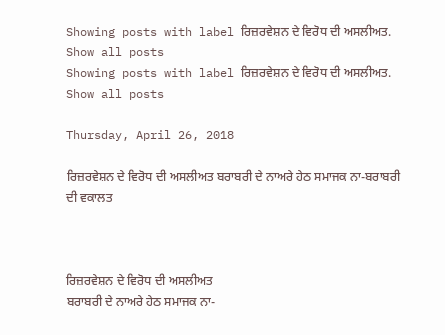Showing posts with label ਰਿਜ਼ਰਵੇਸ਼ਨ ਦੇ ਵਿਰੋਧ ਦੀ ਅਸਲੀਅਤ. Show all posts
Showing posts with label ਰਿਜ਼ਰਵੇਸ਼ਨ ਦੇ ਵਿਰੋਧ ਦੀ ਅਸਲੀਅਤ. Show all posts

Thursday, April 26, 2018

ਰਿਜ਼ਰਵੇਸ਼ਨ ਦੇ ਵਿਰੋਧ ਦੀ ਅਸਲੀਅਤ ਬਰਾਬਰੀ ਦੇ ਨਾਅਰੇ ਹੇਠ ਸਮਾਜਕ ਨਾ-ਬਰਾਬਰੀ ਦੀ ਵਕਾਲਤ



ਰਿਜ਼ਰਵੇਸ਼ਨ ਦੇ ਵਿਰੋਧ ਦੀ ਅਸਲੀਅਤ
ਬਰਾਬਰੀ ਦੇ ਨਾਅਰੇ ਹੇਠ ਸਮਾਜਕ ਨਾ-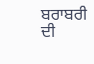ਬਰਾਬਰੀ ਦੀ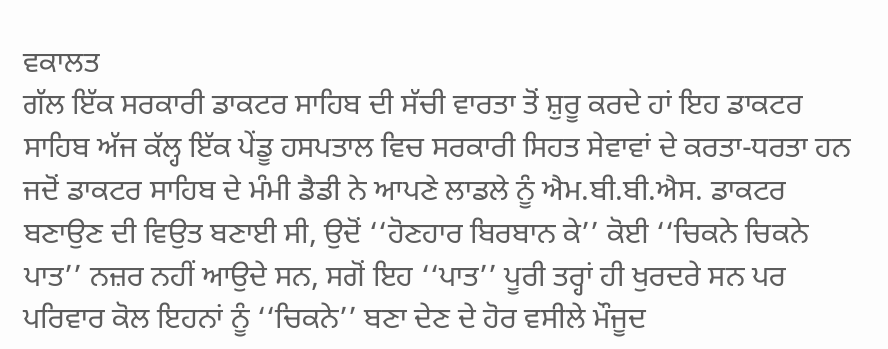ਵਕਾਲਤ
ਗੱਲ ਇੱਕ ਸਰਕਾਰੀ ਡਾਕਟਰ ਸਾਹਿਬ ਦੀ ਸੱਚੀ ਵਾਰਤਾ ਤੋਂ ਸ਼ੁਰੂ ਕਰਦੇ ਹਾਂ ਇਹ ਡਾਕਟਰ ਸਾਹਿਬ ਅੱਜ ਕੱਲ੍ਹ ਇੱਕ ਪੇਂਡੂ ਹਸਪਤਾਲ ਵਿਚ ਸਰਕਾਰੀ ਸਿਹਤ ਸੇਵਾਵਾਂ ਦੇ ਕਰਤਾ-ਧਰਤਾ ਹਨ ਜਦੋਂ ਡਾਕਟਰ ਸਾਹਿਬ ਦੇ ਮੰਮੀ ਡੈਡੀ ਨੇ ਆਪਣੇ ਲਾਡਲੇ ਨੂੰ ਐਮ.ਬੀ.ਬੀ.ਐਸ. ਡਾਕਟਰ ਬਣਾਉਣ ਦੀ ਵਿਉਤ ਬਣਾਈ ਸੀ, ਉਦੋਂ ‘‘ਹੋਣਹਾਰ ਬਿਰਬਾਨ ਕੇ’’ ਕੋਈ ‘‘ਚਿਕਨੇ ਚਿਕਨੇ ਪਾਤ’’ ਨਜ਼ਰ ਨਹੀਂ ਆਉਦੇ ਸਨ, ਸਗੋਂ ਇਹ ‘‘ਪਾਤ’’ ਪੂਰੀ ਤਰ੍ਹਾਂ ਹੀ ਖੁਰਦਰੇ ਸਨ ਪਰ ਪਰਿਵਾਰ ਕੋਲ ਇਹਨਾਂ ਨੂੰ ‘‘ਚਿਕਨੇ’’ ਬਣਾ ਦੇਣ ਦੇ ਹੋਰ ਵਸੀਲੇ ਮੌਜੂਦ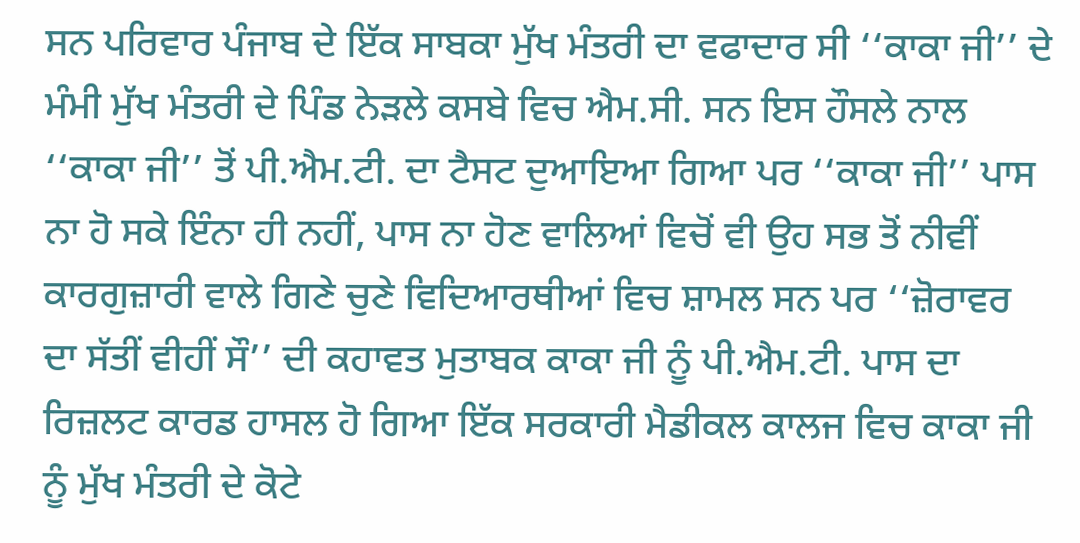ਸਨ ਪਰਿਵਾਰ ਪੰਜਾਬ ਦੇ ਇੱਕ ਸਾਬਕਾ ਮੁੱਖ ਮੰਤਰੀ ਦਾ ਵਫਾਦਾਰ ਸੀ ‘‘ਕਾਕਾ ਜੀ’’ ਦੇ ਮੰਮੀ ਮੁੱਖ ਮੰਤਰੀ ਦੇ ਪਿੰਡ ਨੇੜਲੇ ਕਸਬੇ ਵਿਚ ਐਮ.ਸੀ. ਸਨ ਇਸ ਹੌਸਲੇ ਨਾਲ ‘‘ਕਾਕਾ ਜੀ’’ ਤੋਂ ਪੀ.ਐਮ.ਟੀ. ਦਾ ਟੈਸਟ ਦੁਆਇਆ ਗਿਆ ਪਰ ‘‘ਕਾਕਾ ਜੀ’’ ਪਾਸ ਨਾ ਹੋ ਸਕੇ ਇੰਨਾ ਹੀ ਨਹੀਂ, ਪਾਸ ਨਾ ਹੋਣ ਵਾਲਿਆਂ ਵਿਚੋਂ ਵੀ ਉਹ ਸਭ ਤੋਂ ਨੀਵੀਂ ਕਾਰਗੁਜ਼ਾਰੀ ਵਾਲੇ ਗਿਣੇ ਚੁਣੇ ਵਿਦਿਆਰਥੀਆਂ ਵਿਚ ਸ਼ਾਮਲ ਸਨ ਪਰ ‘‘ਜ਼ੋਰਾਵਰ ਦਾ ਸੱਤੀਂ ਵੀਹੀਂ ਸੌ’’ ਦੀ ਕਹਾਵਤ ਮੁਤਾਬਕ ਕਾਕਾ ਜੀ ਨੂੰ ਪੀ.ਐਮ.ਟੀ. ਪਾਸ ਦਾ ਰਿਜ਼ਲਟ ਕਾਰਡ ਹਾਸਲ ਹੋ ਗਿਆ ਇੱਕ ਸਰਕਾਰੀ ਮੈਡੀਕਲ ਕਾਲਜ ਵਿਚ ਕਾਕਾ ਜੀ ਨੂੰ ਮੁੱਖ ਮੰਤਰੀ ਦੇ ਕੋਟੇ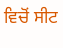ਵਿਚੋਂ ਸੀਟ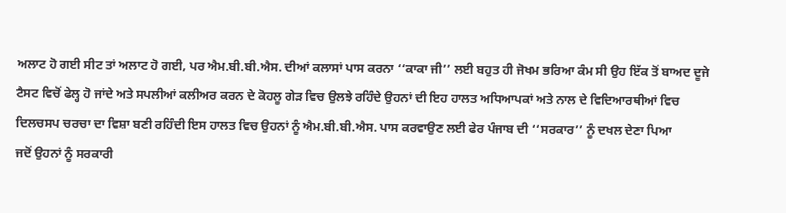ਅਲਾਟ ਹੋ ਗਈ ਸੀਟ ਤਾਂ ਅਲਾਟ ਹੋ ਗਈ, ਪਰ ਐਮ.ਬੀ.ਬੀ.ਐਸ. ਦੀਆਂ ਕਲਾਸਾਂ ਪਾਸ ਕਰਨਾ ‘‘ਕਾਕਾ ਜੀ’’ ਲਈ ਬਹੁਤ ਹੀ ਜੋਖਮ ਭਰਿਆ ਕੰਮ ਸੀ ਉਹ ਇੱਕ ਤੋਂ ਬਾਅਦ ਦੂਜੇ ਟੈਸਟ ਵਿਚੋਂ ਫੇਲ੍ਹ ਹੋ ਜਾਂਦੇ ਅਤੇ ਸਪਲੀਆਂ ਕਲੀਅਰ ਕਰਨ ਦੇ ਕੋਹਲੂ ਗੇੜ ਵਿਚ ਉਲਝੇ ਰਹਿੰਦੇ ਉਹਨਾਂ ਦੀ ਇਹ ਹਾਲਤ ਅਧਿਆਪਕਾਂ ਅਤੇ ਨਾਲ ਦੇ ਵਿਦਿਆਰਥੀਆਂ ਵਿਚ ਦਿਲਚਸਪ ਚਰਚਾ ਦਾ ਵਿਸ਼ਾ ਬਣੀ ਰਹਿੰਦੀ ਇਸ ਹਾਲਤ ਵਿਚ ਉਹਨਾਂ ਨੂੰ ਐਮ.ਬੀ.ਬੀ.ਐਸ. ਪਾਸ ਕਰਵਾਉਣ ਲਈ ਫੇਰ ਪੰਜਾਬ ਦੀ ‘‘ਸਰਕਾਰ’’ ਨੂੰ ਦਖਲ ਦੇਣਾ ਪਿਆ
ਜਦੋਂ ਉਹਨਾਂ ਨੂੰ ਸਰਕਾਰੀ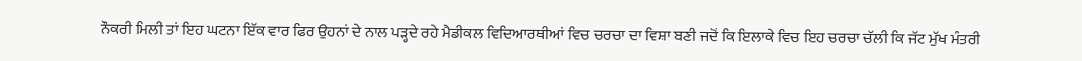ਨੌਕਰੀ ਮਿਲੀ ਤਾਂ ਇਹ ਘਟਨਾ ਇੱਕ ਵਾਰ ਫਿਰ ਉਹਨਾਂ ਦੇ ਨਾਲ ਪੜ੍ਹਦੇ ਰਹੇ ਮੈਡੀਕਲ ਵਿਦਿਆਰਥੀਆਂ ਵਿਚ ਚਰਚਾ ਦਾ ਵਿਸ਼ਾ ਬਣੀ ਜਦੋਂ ਕਿ ਇਲਾਕੇ ਵਿਚ ਇਹ ਚਰਚਾ ਚੱਲੀ ਕਿ ਜੱਟ ਮੁੱਖ ਮੰਤਰੀ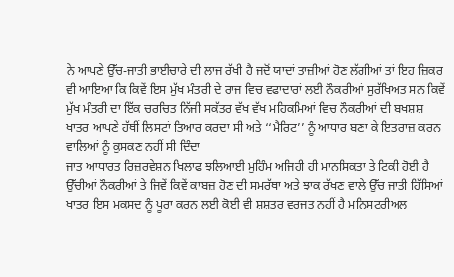ਨੇ ਆਪਣੇ ਉੱਚ-ਜਾਤੀ ਭਾਈਚਾਰੇ ਦੀ ਲਾਜ ਰੱਖੀ ਹੈ ਜਦੋਂ ਯਾਦਾਂ ਤਾਜ਼ੀਆਂ ਹੋਣ ਲੱਗੀਆਂ ਤਾਂ ਇਹ ਜ਼ਿਕਰ ਵੀ ਆਇਆ ਕਿ ਕਿਵੇਂ ਇਸ ਮੁੱਖ ਮੰਤਰੀ ਦੇ ਰਾਜ ਵਿਚ ਵਫਾਦਾਰਾਂ ਲਈ ਨੌਕਰੀਆਂ ਸੁਰੱਖਿਅਤ ਸਨ ਕਿਵੇਂ ਮੁੱਖ ਮੰਤਰੀ ਦਾ ਇੱਕ ਚਰਚਿਤ ਨਿੱਜੀ ਸਕੱਤਰ ਵੱਖ ਵੱਖ ਮਹਿਕਮਿਆਂ ਵਿਚ ਨੌਕਰੀਆਂ ਦੀ ਬਖਸ਼ਸ਼ ਖਾਤਰ ਆਪਣੇ ਹੱਥੀਂ ਲਿਸਟਾਂ ਤਿਆਰ ਕਰਦਾ ਸੀ ਅਤੇ ‘‘ਮੈਰਿਟ’’ ਨੂੰ ਆਧਾਰ ਬਣਾ ਕੇ ਇਤਰਾਜ਼ ਕਰਨ ਵਾਲਿਆਂ ਨੂੰ ਕੁਸਕਣ ਨਹੀਂ ਸੀ ਦਿੰਦਾ
ਜਾਤ ਆਧਾਰਤ ਰਿਜ਼ਰਵੇਸ਼ਨ ਖਿਲਾਫ ਝਲਿਆਈ ਮੁਹਿੰਮ ਅਜਿਹੀ ਹੀ ਮਾਨਸਿਕਤਾ ਤੇ ਟਿਕੀ ਹੋਈ ਹੈ ਉੱਚੀਆਂ ਨੌਕਰੀਆਂ ਤੇ ਜਿਵੇਂ ਕਿਵੇਂ ਕਾਬਜ਼ ਹੋਣ ਦੀ ਸਮਰੱਥਾ ਅਤੇ ਝਾਕ ਰੱਖਣ ਵਾਲੇ ਉੱਚ ਜਾਤੀ ਹਿੱਸਿਆਂ ਖਾਤਰ ਇਸ ਮਕਸਦ ਨੂੰ ਪੂਰਾ ਕਰਨ ਲਈ ਕੋਈ ਵੀ ਸ਼ਸ਼ਤਰ ਵਰਜਤ ਨਹੀਂ ਹੈ ਮਨਿਸਟਰੀਅਲ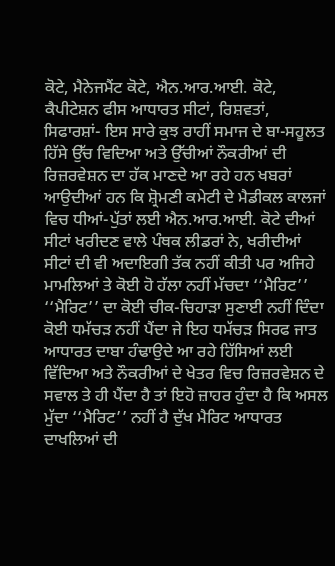ਕੋਟੇ, ਮੈਨੇਜਮੈਂਟ ਕੋਟੇ, ਐਨ.ਆਰ.ਆਈ. ਕੋਟੇ, ਕੈਪੀਟੇਸ਼ਨ ਫੀਸ ਆਧਾਰਤ ਸੀਟਾਂ, ਰਿਸ਼ਵਤਾਂ, ਸਿਫਾਰਸ਼ਾਂ- ਇਸ ਸਾਰੇ ਕੁਝ ਰਾਹੀਂ ਸਮਾਜ ਦੇ ਬਾ-ਸਹੂਲਤ ਹਿੱਸੇ ਉੱਚ ਵਿਦਿਆ ਅਤੇ ਉੱਚੀਆਂ ਨੌਕਰੀਆਂ ਦੀ ਰਿਜ਼ਰਵੇਸ਼ਨ ਦਾ ਹੱਕ ਮਾਣਦੇ ਆ ਰਹੇ ਹਨ ਖਬਰਾਂ ਆਉਦੀਆਂ ਹਨ ਕਿ ਸ਼੍ਰੋਮਣੀ ਕਮੇਟੀ ਦੇ ਮੈਡੀਕਲ ਕਾਲਜਾਂ ਵਿਚ ਧੀਆਂ-ਪੁੱਤਾਂ ਲਈ ਐਨ.ਆਰ.ਆਈ. ਕੋਟੇ ਦੀਆਂ ਸੀਟਾਂ ਖਰੀਦਣ ਵਾਲੇ ਪੰਥਕ ਲੀਡਰਾਂ ਨੇ, ਖਰੀਦੀਆਂ ਸੀਟਾਂ ਦੀ ਵੀ ਅਦਾਇਗੀ ਤੱਕ ਨਹੀਂ ਕੀਤੀ ਪਰ ਅਜਿਹੇ ਮਾਮਲਿਆਂ ਤੇ ਕੋਈ ਹੋ ਹੱਲਾ ਨਹੀਂ ਮੱਚਦਾ ‘‘ਮੈਰਿਟ’’ ‘‘ਮੈਰਿਟ’’ ਦਾ ਕੋਈ ਚੀਕ-ਚਿਹਾੜਾ ਸੁਣਾਈ ਨਹੀਂ ਦਿੰਦਾ ਕੋਈ ਧਮੱਚੜ ਨਹੀਂ ਪੈਂਦਾ ਜੇ ਇਹ ਧਮੱਚੜ ਸਿਰਫ ਜਾਤ ਆਧਾਰਤ ਦਾਬਾ ਹੰਢਾਉਦੇ ਆ ਰਹੇ ਹਿੱਸਿਆਂ ਲਈ ਵਿੱਦਿਆ ਅਤੇ ਨੌਕਰੀਆਂ ਦੇ ਖੇਤਰ ਵਿਚ ਰਿਜ਼ਰਵੇਸ਼ਨ ਦੇ ਸਵਾਲ ਤੇ ਹੀ ਪੈਂਦਾ ਹੈ ਤਾਂ ਇਹੋ ਜ਼ਾਹਰ ਹੁੰਦਾ ਹੈ ਕਿ ਅਸਲ ਮੁੱਦਾ ‘‘ਮੈਰਿਟ’’ ਨਹੀਂ ਹੈ ਦੁੱਖ ਮੈਰਿਟ ਆਧਾਰਤ ਦਾਖਲਿਆਂ ਦੀ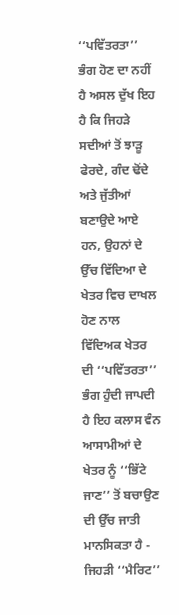‘‘ਪਵਿੱਤਰਤਾ’’ ਭੰਗ ਹੋਣ ਦਾ ਨਹੀਂ ਹੈ ਅਸਲ ਦੁੱਖ ਇਹ ਹੈ ਕਿ ਜਿਹੜੇ ਸਦੀਆਂ ਤੋਂ ਝਾੜੂ ਫੇਰਦੇ, ਗੰਦ ਢੋਂਦੇ ਅਤੇ ਜੁੱਤੀਆਂ ਬਣਾਉਦੇ ਆਏ ਹਨ, ਉਹਨਾਂ ਦੇ ਉੱਚ ਵਿੱਦਿਆ ਦੇ ਖੇਤਰ ਵਿਚ ਦਾਖਲ ਹੋਣ ਨਾਲ ਵਿੱਦਿਅਕ ਖੇਤਰ ਦੀ ‘‘ਪਵਿੱਤਰਤਾ’’ ਭੰਗ ਹੁੰਦੀ ਜਾਪਦੀ ਹੈ ਇਹ ਕਲਾਸ ਵੰਨ ਆਸਾਮੀਆਂ ਦੇ ਖੇਤਰ ਨੂੰ ‘‘ਭਿੱਟੇ ਜਾਣ’’ ਤੋਂ ਬਚਾਉਣ ਦੀ ਉੱਚ ਜਾਤੀ ਮਾਨਸਿਕਤਾ ਹੈ - ਜਿਹੜੀ ‘‘ਮੈਰਿਟ’’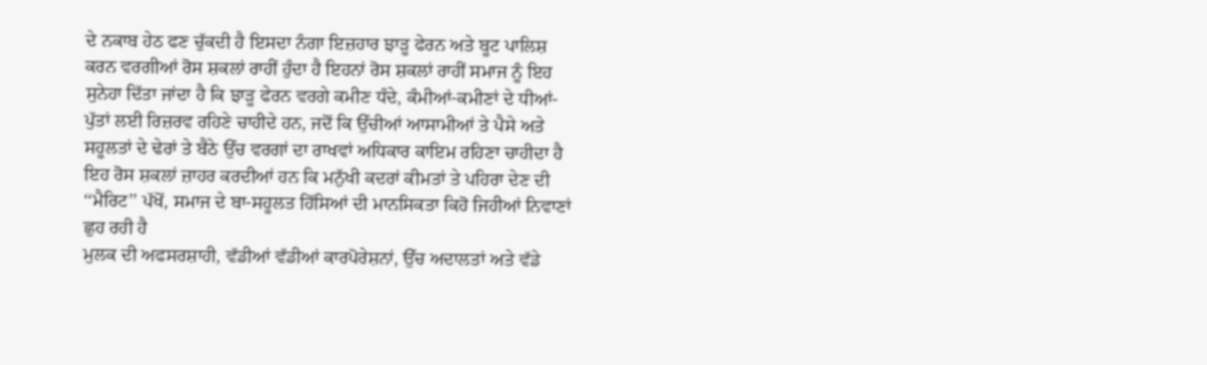ਦੇ ਨਕਾਬ ਹੇਠ ਫਣ ਚੁੱਕਦੀ ਹੈ ਇਸਦਾ ਨੰਗਾ ਇਜ਼ਹਾਰ ਝਾੜੂ ਫੇਰਨ ਅਤੇ ਬੂਟ ਪਾਲਿਸ਼ ਕਰਨ ਵਰਗੀਆਂ ਰੋਸ ਸ਼ਕਲਾਂ ਰਾਹੀਂ ਹੁੰਦਾ ਹੈ ਇਹਨਾਂ ਰੋਸ ਸ਼ਕਲਾਂ ਰਾਹੀਂ ਸਮਾਜ ਨੂੰ ਇਹ ਸੁਨੇਹਾ ਦਿੱਤਾ ਜਾਂਦਾ ਹੈ ਕਿ ਝਾੜੂ ਫੇਰਨ ਵਰਗੇ ਕਮੀਣ ਧੰਦੇ, ਕੰਮੀਆਂ-ਕਮੀਣਾਂ ਦੇ ਧੀਆਂ-ਪੁੱਤਾਂ ਲਈ ਰਿਜ਼ਰਵ ਰਹਿਣੇ ਚਾਹੀਦੇ ਹਨ, ਜਦੋਂ ਕਿ ਉੱਚੀਆਂ ਆਸਾਮੀਆਂ ਤੇ ਪੈਸੇ ਅਤੇ ਸਹੂਲਤਾਂ ਦੇ ਢੇਰਾਂ ਤੇ ਬੈਠੇ ਉੱਚ ਵਰਗਾਂ ਦਾ ਰਾਖਵਾਂ ਅਧਿਕਾਰ ਕਾਇਮ ਰਹਿਣਾ ਚਾਹੀਦਾ ਹੈ ਇਹ ਰੋਸ ਸ਼ਕਲਾਂ ਜ਼ਾਹਰ ਕਰਦੀਆਂ ਹਨ ਕਿ ਮਨੁੱਖੀ ਕਦਰਾਂ ਕੀਮਤਾਂ ਤੇ ਪਹਿਰਾ ਦੇਣ ਦੀ ‘‘ਮੈਰਿਟ’’ ਪੱਖੋਂ, ਸਮਾਜ ਦੇ ਬਾ-ਸਹੂਲਤ ਹਿੱਸਿਆਂ ਦੀ ਮਾਨਸਿਕਤਾ ਕਿਹੋ ਜਿਹੀਆਂ ਨਿਵਾਣਾਂ ਛੁਹ ਰਹੀ ਹੈ
ਮੁਲਕ ਦੀ ਅਫਸਰਸ਼ਾਹੀ, ਵੱਡੀਆਂ ਵੱਡੀਆਂ ਕਾਰਪੋਰੇਸ਼ਨਾਂ, ਉੱਚ ਅਦਾਲਤਾਂ ਅਤੇ ਵੱਡੇ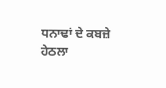ਧਨਾਢਾਂ ਦੇ ਕਬਜ਼ੇ ਹੇਠਲਾ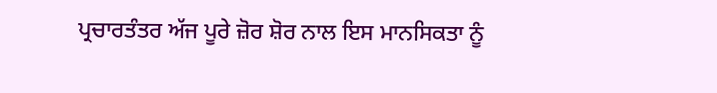ਪ੍ਰਚਾਰਤੰਤਰ ਅੱਜ ਪੂਰੇ ਜ਼ੋਰ ਸ਼ੋਰ ਨਾਲ ਇਸ ਮਾਨਸਿਕਤਾ ਨੂੰ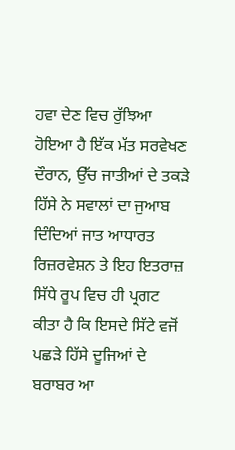ਹਵਾ ਦੇਣ ਵਿਚ ਰੁੱਝਿਆ ਹੋਇਆ ਹੈ ਇੱਕ ਮੱਤ ਸਰਵੇਖਣ ਦੌਰਾਨ, ਉੱਚ ਜਾਤੀਆਂ ਦੇ ਤਕੜੇ ਹਿੱਸੇ ਨੇ ਸਵਾਲਾਂ ਦਾ ਜੁਆਬ ਦਿੰਦਿਆਂ ਜਾਤ ਆਧਾਰਤ ਰਿਜ਼ਰਵੇਸ਼ਨ ਤੇ ਇਹ ਇਤਰਾਜ਼ ਸਿੱਧੇ ਰੂਪ ਵਿਚ ਹੀ ਪ੍ਰਗਟ ਕੀਤਾ ਹੈ ਕਿ ਇਸਦੇ ਸਿੱਟੇ ਵਜੋਂ ਪਛੜੇ ਹਿੱਸੇ ਦੂਜਿਆਂ ਦੇ ਬਰਾਬਰ ਆ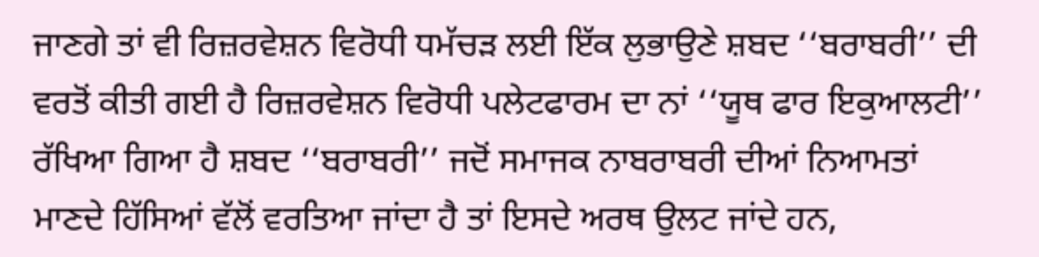ਜਾਣਗੇ ਤਾਂ ਵੀ ਰਿਜ਼ਰਵੇਸ਼ਨ ਵਿਰੋਧੀ ਧਮੱਚੜ ਲਈ ਇੱਕ ਲੁਭਾਉਣੇ ਸ਼ਬਦ ‘‘ਬਰਾਬਰੀ’’ ਦੀ ਵਰਤੋਂ ਕੀਤੀ ਗਈ ਹੈ ਰਿਜ਼ਰਵੇਸ਼ਨ ਵਿਰੋਧੀ ਪਲੇਟਫਾਰਮ ਦਾ ਨਾਂ ‘‘ਯੂਥ ਫਾਰ ਇਕੁਆਲਟੀ’’ ਰੱਖਿਆ ਗਿਆ ਹੈ ਸ਼ਬਦ ‘‘ਬਰਾਬਰੀ’’ ਜਦੋਂ ਸਮਾਜਕ ਨਾਬਰਾਬਰੀ ਦੀਆਂ ਨਿਆਮਤਾਂ ਮਾਣਦੇ ਹਿੱਸਿਆਂ ਵੱਲੋਂ ਵਰਤਿਆ ਜਾਂਦਾ ਹੈ ਤਾਂ ਇਸਦੇ ਅਰਥ ਉਲਟ ਜਾਂਦੇ ਹਨ,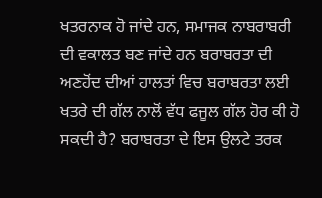ਖਤਰਨਾਕ ਹੋ ਜਾਂਦੇ ਹਨ, ਸਮਾਜਕ ਨਾਬਰਾਬਰੀ ਦੀ ਵਕਾਲਤ ਬਣ ਜਾਂਦੇ ਹਨ ਬਰਾਬਰਤਾ ਦੀ ਅਣਹੋਂਦ ਦੀਆਂ ਹਾਲਤਾਂ ਵਿਚ ਬਰਾਬਰਤਾ ਲਈ ਖਤਰੇ ਦੀ ਗੱਲ ਨਾਲੋਂ ਵੱਧ ਫਜੂਲ ਗੱਲ ਹੋਰ ਕੀ ਹੋ ਸਕਦੀ ਹੈ? ਬਰਾਬਰਤਾ ਦੇ ਇਸ ਉਲਟੇ ਤਰਕ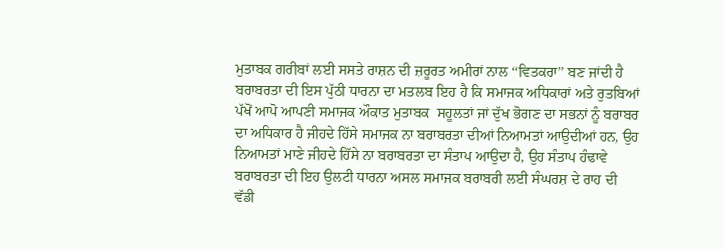ਮੁਤਾਬਕ ਗਰੀਬਾਂ ਲਈ ਸਸਤੇ ਰਾਸ਼ਨ ਦੀ ਜ਼ਰੂਰਤ ਅਮੀਰਾਂ ਨਾਲ ‘‘ਵਿਤਕਰਾ’’ ਬਣ ਜਾਂਦੀ ਹੈ ਬਰਾਬਰਤਾ ਦੀ ਇਸ ਪੁੱਠੀ ਧਾਰਨਾ ਦਾ ਮਤਲਬ ਇਹ ਹੈ ਕਿ ਸਮਾਜਕ ਅਧਿਕਾਰਾਂ ਅਤੇ ਰੁਤਬਿਆਂ ਪੱਖੋਂ ਆਪੋ ਆਪਣੀ ਸਮਾਜਕ ਔਕਾਤ ਮੁਤਾਬਕ  ਸਹੂਲਤਾਂ ਜਾਂ ਦੁੱਖ ਭੋਗਣ ਦਾ ਸਭਨਾਂ ਨੂੰ ਬਰਾਬਰ ਦਾ ਅਧਿਕਾਰ ਹੈ ਜੀਹਦੇ ਹਿੱਸੇ ਸਮਾਜਕ ਨਾ ਬਰਾਬਰਤਾ ਦੀਆਂ ਨਿਆਮਤਾਂ ਆਉਦੀਆਂ ਹਨ, ਉਹ ਨਿਆਮਤਾਂ ਮਾਣੇ ਜੀਹਦੇ ਹਿੱਸੇ ਨਾ ਬਰਾਬਰਤਾ ਦਾ ਸੰਤਾਪ ਆਉਦਾ ਹੈ, ਉਹ ਸੰਤਾਪ ਹੰਢਾਵੇ ਬਰਾਬਰਤਾ ਦੀ ਇਹ ਉਲਟੀ ਧਾਰਨਾ ਅਸਲ ਸਮਾਜਕ ਬਰਾਬਰੀ ਲਈ ਸੰਘਰਸ਼ ਦੇ ਰਾਹ ਦੀ ਵੱਡੀ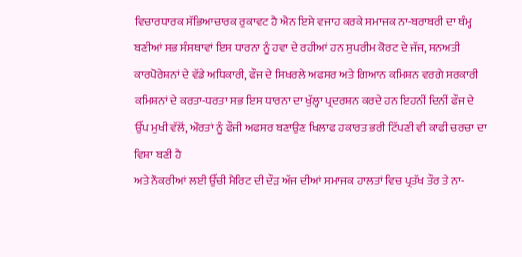ਵਿਚਾਰਧਾਰਕ ਸੱਭਿਆਚਾਰਕ ਰੁਕਾਵਟ ਹੈ ਐਨ ਇਸੇ ਵਜਾਹ ਕਰਕੇ ਸਮਾਜਕ ਨਾ-ਬਰਾਬਰੀ ਦਾ ਥੰਮ੍ਹ ਬਣੀਆਂ ਸਭ ਸੰਸਥਾਵਾਂ ਇਸ ਧਾਰਨਾ ਨੂੰ ਹਵਾ ਦੇ ਰਹੀਆਂ ਹਨ ਸੁਪਰੀਮ ਕੋਰਟ ਦੇ ਜੱਜ, ਸਨਅਤੀ ਕਾਰਪੋਰੇਸ਼ਨਾਂ ਦੇ ਵੱਡੇ ਅਧਿਕਾਰੀ, ਫੌਜ ਦੇ ਸਿਖਰਲੇ ਅਫਸਰ ਅਤੇ ਗਿਆਨ ਕਮਿਸ਼ਨ ਵਰਗੇ ਸਰਕਾਰੀ ਕਮਿਸ਼ਨਾਂ ਦੇ ਕਰਤਾ-ਧਰਤਾ ਸਭ ਇਸ ਧਾਰਨਾ ਦਾ ਖੁੱਲ੍ਹਾ ਪ੍ਰਦਰਸ਼ਨ ਕਰਦੇ ਹਨ ਇਹਨੀਂ ਦਿਨੀਂ ਫੌਜ ਦੇ ਉੱਪ ਮੁਖੀ ਵੱਲੋਂ, ਔਰਤਾਂ ਨੂੰ ਫੌਜੀ ਅਫਸਰ ਬਣਾਉਣ ਖਿਲਾਫ ਹਕਾਰਤ ਭਰੀ ਟਿੱਪਣੀ ਵੀ ਕਾਫੀ ਚਰਚਾ ਦਾ ਵਿਸ਼ਾ ਬਣੀ ਹੈ
ਅਤੇ ਨੌਕਰੀਆਂ ਲਈ ਉੱਚੀ ਮੈਰਿਟ ਦੀ ਦੌੜ ਅੱਜ ਦੀਆਂ ਸਮਾਜਕ ਹਾਲਤਾਂ ਵਿਚ ਪ੍ਰਤੱਖ ਤੌਰ ਤੇ ਨਾ-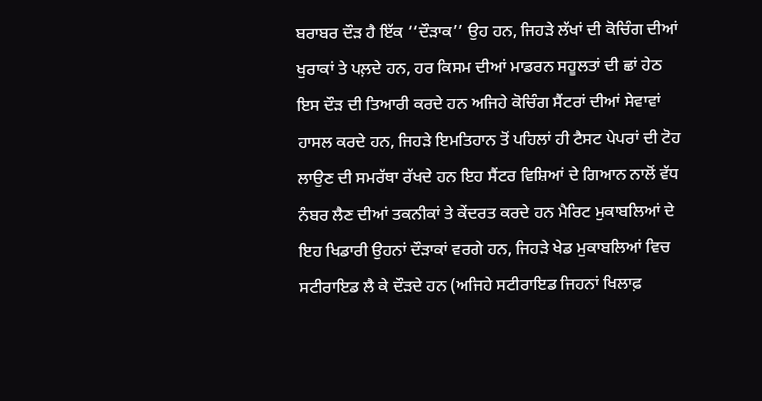ਬਰਾਬਰ ਦੌੜ ਹੈ ਇੱਕ ‘‘ਦੌੜਾਕ’’ ਉਹ ਹਨ, ਜਿਹੜੇ ਲੱਖਾਂ ਦੀ ਕੋਚਿੰਗ ਦੀਆਂ ਖੁਰਾਕਾਂ ਤੇ ਪਲ਼ਦੇ ਹਨ, ਹਰ ਕਿਸਮ ਦੀਆਂ ਮਾਡਰਨ ਸਹੂਲਤਾਂ ਦੀ ਛਾਂ ਹੇਠ ਇਸ ਦੌੜ ਦੀ ਤਿਆਰੀ ਕਰਦੇ ਹਨ ਅਜਿਹੇ ਕੋਚਿੰਗ ਸੈਂਟਰਾਂ ਦੀਆਂ ਸੇਵਾਵਾਂ ਹਾਸਲ ਕਰਦੇ ਹਨ, ਜਿਹੜੇ ਇਮਤਿਹਾਨ ਤੋਂ ਪਹਿਲਾਂ ਹੀ ਟੈਸਟ ਪੇਪਰਾਂ ਦੀ ਟੋਹ ਲਾਉਣ ਦੀ ਸਮਰੱਥਾ ਰੱਖਦੇ ਹਨ ਇਹ ਸੈਂਟਰ ਵਿਸ਼ਿਆਂ ਦੇ ਗਿਆਨ ਨਾਲੋਂ ਵੱਧ ਨੰਬਰ ਲੈਣ ਦੀਆਂ ਤਕਨੀਕਾਂ ਤੇ ਕੇਂਦਰਤ ਕਰਦੇ ਹਨ ਮੈਰਿਟ ਮੁਕਾਬਲਿਆਂ ਦੇ ਇਹ ਖਿਡਾਰੀ ਉਹਨਾਂ ਦੌੜਾਕਾਂ ਵਰਗੇ ਹਨ, ਜਿਹੜੇ ਖੇਡ ਮੁਕਾਬਲਿਆਂ ਵਿਚ ਸਟੀਰਾਇਡ ਲੈ ਕੇ ਦੌੜਦੇ ਹਨ (ਅਜਿਹੇ ਸਟੀਰਾਇਡ ਜਿਹਨਾਂ ਖਿਲਾਫ਼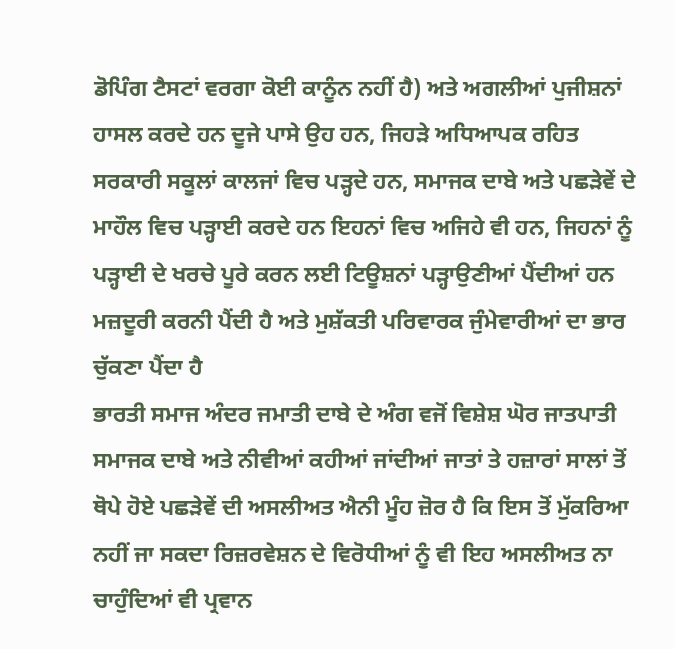ਡੋਪਿੰਗ ਟੈਸਟਾਂ ਵਰਗਾ ਕੋਈ ਕਾਨੂੰਨ ਨਹੀਂ ਹੈ) ਅਤੇ ਅਗਲੀਆਂ ਪੁਜੀਸ਼ਨਾਂ ਹਾਸਲ ਕਰਦੇ ਹਨ ਦੂਜੇ ਪਾਸੇ ਉਹ ਹਨ, ਜਿਹੜੇ ਅਧਿਆਪਕ ਰਹਿਤ ਸਰਕਾਰੀ ਸਕੂਲਾਂ ਕਾਲਜਾਂ ਵਿਚ ਪੜ੍ਹਦੇ ਹਨ, ਸਮਾਜਕ ਦਾਬੇ ਅਤੇ ਪਛੜੇਵੇਂ ਦੇ ਮਾਹੌਲ ਵਿਚ ਪੜ੍ਹਾਈ ਕਰਦੇ ਹਨ ਇਹਨਾਂ ਵਿਚ ਅਜਿਹੇ ਵੀ ਹਨ, ਜਿਹਨਾਂ ਨੂੰ ਪੜ੍ਹਾਈ ਦੇ ਖਰਚੇ ਪੂਰੇ ਕਰਨ ਲਈ ਟਿਊਸ਼ਨਾਂ ਪੜ੍ਹਾਉਣੀਆਂ ਪੈਂਦੀਆਂ ਹਨ ਮਜ਼ਦੂਰੀ ਕਰਨੀ ਪੈਂਦੀ ਹੈ ਅਤੇ ਮੁਸ਼ੱਕਤੀ ਪਰਿਵਾਰਕ ਜੁੰਮੇਵਾਰੀਆਂ ਦਾ ਭਾਰ ਚੁੱਕਣਾ ਪੈਂਦਾ ਹੈ
ਭਾਰਤੀ ਸਮਾਜ ਅੰਦਰ ਜਮਾਤੀ ਦਾਬੇ ਦੇ ਅੰਗ ਵਜੋਂ ਵਿਸ਼ੇਸ਼ ਘੋਰ ਜਾਤਪਾਤੀ ਸਮਾਜਕ ਦਾਬੇ ਅਤੇ ਨੀਵੀਆਂ ਕਹੀਆਂ ਜਾਂਦੀਆਂ ਜਾਤਾਂ ਤੇ ਹਜ਼ਾਰਾਂ ਸਾਲਾਂ ਤੋਂ ਥੋਪੇ ਹੋਏ ਪਛੜੇਵੇਂ ਦੀ ਅਸਲੀਅਤ ਐਨੀ ਮੂੰਹ ਜ਼ੋਰ ਹੈ ਕਿ ਇਸ ਤੋਂ ਮੁੱਕਰਿਆ ਨਹੀਂ ਜਾ ਸਕਦਾ ਰਿਜ਼ਰਵੇਸ਼ਨ ਦੇ ਵਿਰੋਧੀਆਂ ਨੂੰ ਵੀ ਇਹ ਅਸਲੀਅਤ ਨਾ ਚਾਹੁੰਦਿਆਂ ਵੀ ਪ੍ਰਵਾਨ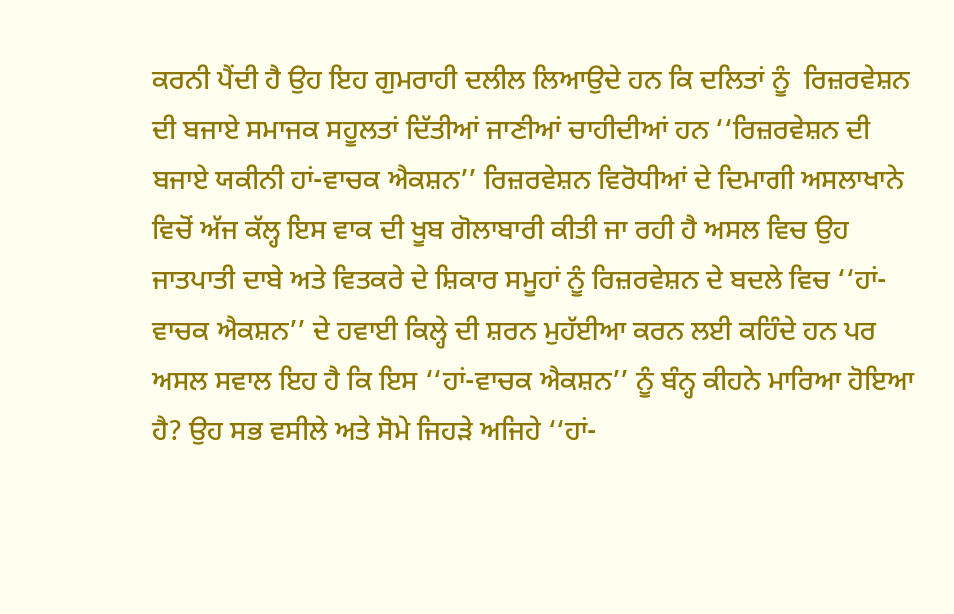ਕਰਨੀ ਪੈਂਦੀ ਹੈ ਉਹ ਇਹ ਗੁਮਰਾਹੀ ਦਲੀਲ ਲਿਆਉਦੇ ਹਨ ਕਿ ਦਲਿਤਾਂ ਨੂੰ  ਰਿਜ਼ਰਵੇਸ਼ਨ ਦੀ ਬਜਾਏ ਸਮਾਜਕ ਸਹੂਲਤਾਂ ਦਿੱਤੀਆਂ ਜਾਣੀਆਂ ਚਾਹੀਦੀਆਂ ਹਨ ‘‘ਰਿਜ਼ਰਵੇਸ਼ਨ ਦੀ ਬਜਾਏ ਯਕੀਨੀ ਹਾਂ-ਵਾਚਕ ਐਕਸ਼ਨ’’ ਰਿਜ਼ਰਵੇਸ਼ਨ ਵਿਰੋਧੀਆਂ ਦੇ ਦਿਮਾਗੀ ਅਸਲਾਖਾਨੇ ਵਿਚੋਂ ਅੱਜ ਕੱਲ੍ਹ ਇਸ ਵਾਕ ਦੀ ਖੂਬ ਗੋਲਾਬਾਰੀ ਕੀਤੀ ਜਾ ਰਹੀ ਹੈ ਅਸਲ ਵਿਚ ਉਹ ਜਾਤਪਾਤੀ ਦਾਬੇ ਅਤੇ ਵਿਤਕਰੇ ਦੇ ਸ਼ਿਕਾਰ ਸਮੂਹਾਂ ਨੂੰ ਰਿਜ਼ਰਵੇਸ਼ਨ ਦੇ ਬਦਲੇ ਵਿਚ ‘‘ਹਾਂ-ਵਾਚਕ ਐਕਸ਼ਨ’’ ਦੇ ਹਵਾਈ ਕਿਲ੍ਹੇ ਦੀ ਸ਼ਰਨ ਮੁਹੱਈਆ ਕਰਨ ਲਈ ਕਹਿੰਦੇ ਹਨ ਪਰ ਅਸਲ ਸਵਾਲ ਇਹ ਹੈ ਕਿ ਇਸ ‘‘ਹਾਂ-ਵਾਚਕ ਐਕਸ਼ਨ’’ ਨੂੰ ਬੰਨ੍ਹ ਕੀਹਨੇ ਮਾਰਿਆ ਹੋਇਆ ਹੈ? ਉਹ ਸਭ ਵਸੀਲੇ ਅਤੇ ਸੋਮੇ ਜਿਹੜੇ ਅਜਿਹੇ ‘‘ਹਾਂ-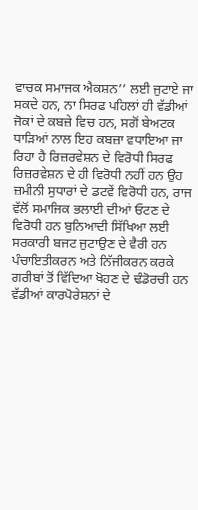ਵਾਚਕ ਸਮਾਜਕ ਐਕਸ਼ਨ’’ ਲਈ ਜੁਟਾਏ ਜਾ ਸਕਦੇ ਹਨ, ਨਾ ਸਿਰਫ ਪਹਿਲਾਂ ਹੀ ਵੱਡੀਆਂ ਜੋਕਾਂ ਦੇ ਕਬਜ਼ੇ ਵਿਚ ਹਨ, ਸਗੋਂ ਬੇਅਟਕ ਧਾੜਿਆਂ ਨਾਲ ਇਹ ਕਬਜ਼ਾ ਵਧਾਇਆ ਜਾ ਰਿਹਾ ਹੈ ਰਿਜ਼ਰਵੇਸ਼ਨ ਦੇ ਵਿਰੋਧੀ ਸਿਰਫ ਰਿਜ਼ਰਵੇਸ਼ਨ ਦੇ ਹੀ ਵਿਰੋਧੀ ਨਹੀਂ ਹਨ ਉਹ ਜ਼ਮੀਨੀ ਸੁਧਾਰਾਂ ਦੇ ਡਟਵੇਂ ਵਿਰੋਧੀ ਹਨ, ਰਾਜ ਵੱਲੋਂ ਸਮਾਜਿਕ ਭਲਾਈ ਦੀਆਂ ਓਟਣ ਦੇ ਵਿਰੋਧੀ ਹਨ ਬੁਨਿਆਦੀ ਸਿੱਖਿਆ ਲਈ ਸਰਕਾਰੀ ਬਜਟ ਜੁਟਾਉਣ ਦੇ ਵੈਰੀ ਹਨ ਪੰਚਾਇਤੀਕਰਨ ਅਤੇ ਨਿੱਜੀਕਰਨ ਕਰਕੇ ਗਰੀਬਾਂ ਤੋਂ ਵਿੱਦਿਆ ਖੋਹਣ ਦੇ ਢੰਡੋਰਚੀ ਹਨ ਵੱਡੀਆਂ ਕਾਰਪੋਰੇਸ਼ਨਾਂ ਦੇ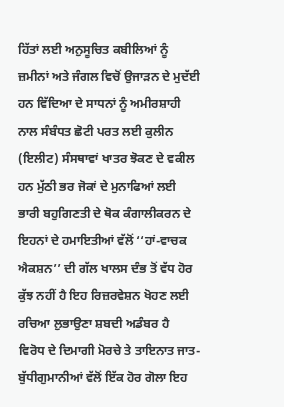ਹਿੱਤਾਂ ਲਈ ਅਨੁਸੂਚਿਤ ਕਬੀਲਿਆਂ ਨੂੰ ਜ਼ਮੀਨਾਂ ਅਤੇ ਜੰਗਲ ਵਿਚੋਂ ਉਜਾੜਨ ਦੇ ਮੁਦੱਈ ਹਨ ਵਿੱਦਿਆ ਦੇ ਸਾਧਨਾਂ ਨੂੰ ਅਮੀਰਸ਼ਾਹੀ ਨਾਲ ਸੰਬੰਧਤ ਛੋਟੀ ਪਰਤ ਲਈ ਕੁਲੀਨ (ਇਲੀਟ) ਸੰਸਥਾਵਾਂ ਖਾਤਰ ਝੋਕਣ ਦੇ ਵਕੀਲ ਹਨ ਮੁੱਠੀ ਭਰ ਜੋਕਾਂ ਦੇ ਮੁਨਾਫਿਆਂ ਲਈ ਭਾਰੀ ਬਹੁਗਿਣਤੀ ਦੇ ਥੋਕ ਕੰਗਾਲੀਕਰਨ ਦੇ ਇਹਨਾਂ ਦੇ ਹਮਾਇਤੀਆਂ ਵੱਲੋਂ ‘‘ਹਾਂ-ਵਾਚਕ ਐਕਸ਼ਨ’’ ਦੀ ਗੱਲ ਖਾਲਸ ਦੰਭ ਤੋਂ ਵੱਧ ਹੋਰ ਕੁੱਝ ਨਹੀਂ ਹੈ ਇਹ ਰਿਜ਼ਰਵੇਸ਼ਨ ਖੋਹਣ ਲਈ ਰਚਿਆ ਲੁਭਾਉਣਾ ਸ਼ਬਦੀ ਅਡੰਬਰ ਹੈ
ਵਿਰੋਧ ਦੇ ਦਿਮਾਗੀ ਮੋਰਚੇ ਤੇ ਤਾਇਨਾਤ ਜਾਤ-ਬੁੱਧੀਗੁਮਾਨੀਆਂ ਵੱਲੋਂ ਇੱਕ ਹੋਰ ਗੋਲਾ ਇਹ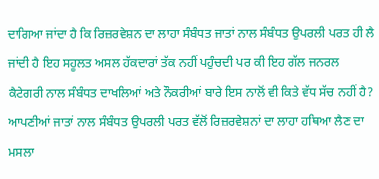ਦਾਗਿਆ ਜਾਂਦਾ ਹੈ ਕਿ ਰਿਜ਼ਰਵੇਸ਼ਨ ਦਾ ਲਾਹਾ ਸੰਬੰਧਤ ਜਾਤਾਂ ਨਾਲ ਸੰਬੰਧਤ ਉਪਰਲੀ ਪਰਤ ਹੀ ਲੈ ਜਾਂਦੀ ਹੈ ਇਹ ਸਹੂਲਤ ਅਸਲ ਹੱਕਦਾਰਾਂ ਤੱਕ ਨਹੀਂ ਪਹੁੰਚਦੀ ਪਰ ਕੀ ਇਹ ਗੱਲ ਜਨਰਲ ਕੈਟੇਗਰੀ ਨਾਲ ਸੰਬੰਧਤ ਦਾਖਲਿਆਂ ਅਤੇ ਨੌਕਰੀਆਂ ਬਾਰੇ ਇਸ ਨਾਲੋਂ ਵੀ ਕਿਤੇ ਵੱਧ ਸੱਚ ਨਹੀਂ ਹੈ? ਆਪਣੀਆਂ ਜਾਤਾਂ ਨਾਲ ਸੰਬੰਧਤ ਉਪਰਲੀ ਪਰਤ ਵੱਲੋਂ ਰਿਜ਼ਰਵੇਸ਼ਨਾਂ ਦਾ ਲਾਹਾ ਹਥਿਆ ਲੈਣ ਦਾ ਮਸਲਾ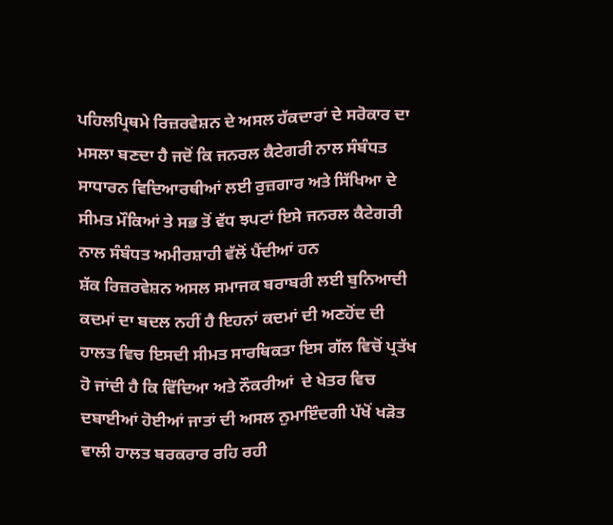ਪਹਿਲਪ੍ਰਿਥਮੇ ਰਿਜ਼ਰਵੇਸ਼ਨ ਦੇ ਅਸਲ ਹੱਕਦਾਰਾਂ ਦੇ ਸਰੋਕਾਰ ਦਾ ਮਸਲਾ ਬਣਦਾ ਹੈ ਜਦੋਂ ਕਿ ਜਨਰਲ ਕੈਟੇਗਰੀ ਨਾਲ ਸੰਬੰਧਤ ਸਾਧਾਰਨ ਵਿਦਿਆਰਥੀਆਂ ਲਈ ਰੁਜ਼ਗਾਰ ਅਤੇ ਸਿੱਖਿਆ ਦੇ ਸੀਮਤ ਮੌਕਿਆਂ ਤੇ ਸਭ ਤੋਂ ਵੱਧ ਝਪਟਾਂ ਇਸੇ ਜਨਰਲ ਕੈਟੇਗਰੀ ਨਾਲ ਸੰਬੰਧਤ ਅਮੀਰਸ਼ਾਹੀ ਵੱਲੋਂ ਪੈਂਦੀਆਂ ਹਨ
ਸ਼ੱਕ ਰਿਜ਼ਰਵੇਸ਼ਨ ਅਸਲ ਸਮਾਜਕ ਬਰਾਬਰੀ ਲਈ ਬੁਨਿਆਦੀ ਕਦਮਾਂ ਦਾ ਬਦਲ ਨਹੀਂ ਹੈ ਇਹਨਾਂ ਕਦਮਾਂ ਦੀ ਅਣਹੋਂਦ ਦੀ ਹਾਲਤ ਵਿਚ ਇਸਦੀ ਸੀਮਤ ਸਾਰਥਿਕਤਾ ਇਸ ਗੱਲ ਵਿਚੋਂ ਪ੍ਰਤੱਖ ਹੋ ਜਾਂਦੀ ਹੈ ਕਿ ਵਿੱਦਿਆ ਅਤੇ ਨੌਕਰੀਆਂ  ਦੇ ਖੇਤਰ ਵਿਚ ਦਬਾਈਆਂ ਹੋਈਆਂ ਜਾਤਾਂ ਦੀ ਅਸਲ ਨੁਮਾਇੰਦਗੀ ਪੱਖੋਂ ਖੜੋਤ ਵਾਲੀ ਹਾਲਤ ਬਰਕਰਾਰ ਰਹਿ ਰਹੀ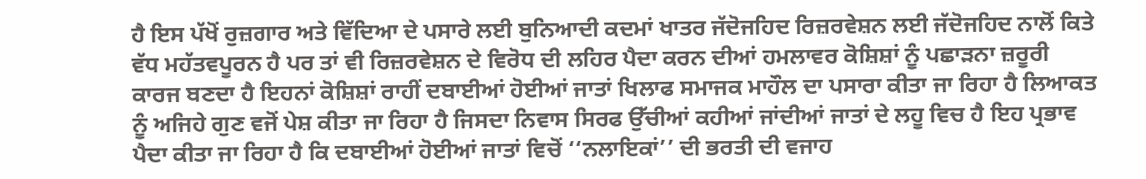ਹੈ ਇਸ ਪੱਖੋਂ ਰੁਜ਼ਗਾਰ ਅਤੇ ਵਿੱਦਿਆ ਦੇ ਪਸਾਰੇ ਲਈ ਬੁਨਿਆਦੀ ਕਦਮਾਂ ਖਾਤਰ ਜੱਦੋਜਹਿਦ ਰਿਜ਼ਰਵੇਸ਼ਨ ਲਈ ਜੱਦੋਜਹਿਦ ਨਾਲੋਂ ਕਿਤੇ ਵੱਧ ਮਹੱਤਵਪੂਰਨ ਹੈ ਪਰ ਤਾਂ ਵੀ ਰਿਜ਼ਰਵੇਸ਼ਨ ਦੇ ਵਿਰੋਧ ਦੀ ਲਹਿਰ ਪੈਦਾ ਕਰਨ ਦੀਆਂ ਹਮਲਾਵਰ ਕੋਸ਼ਿਸ਼ਾਂ ਨੂੰ ਪਛਾੜਨਾ ਜ਼ਰੂਰੀ ਕਾਰਜ ਬਣਦਾ ਹੈ ਇਹਨਾਂ ਕੋਸ਼ਿਸ਼ਾਂ ਰਾਹੀਂ ਦਬਾਈਆਂ ਹੋਈਆਂ ਜਾਤਾਂ ਖਿਲਾਫ ਸਮਾਜਕ ਮਾਹੌਲ ਦਾ ਪਸਾਰਾ ਕੀਤਾ ਜਾ ਰਿਹਾ ਹੈ ਲਿਆਕਤ ਨੂੰ ਅਜਿਹੇ ਗੁਣ ਵਜੋਂ ਪੇਸ਼ ਕੀਤਾ ਜਾ ਰਿਹਾ ਹੈ ਜਿਸਦਾ ਨਿਵਾਸ ਸਿਰਫ ਉੱਚੀਆਂ ਕਹੀਆਂ ਜਾਂਦੀਆਂ ਜਾਤਾਂ ਦੇ ਲਹੂ ਵਿਚ ਹੈ ਇਹ ਪ੍ਰਭਾਵ ਪੈਦਾ ਕੀਤਾ ਜਾ ਰਿਹਾ ਹੈ ਕਿ ਦਬਾਈਆਂ ਹੋਈਆਂ ਜਾਤਾਂ ਵਿਚੋਂ ‘‘ਨਲਾਇਕਾਂ’’ ਦੀ ਭਰਤੀ ਦੀ ਵਜਾਹ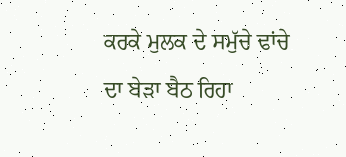ਕਰਕੇ ਮੁਲਕ ਦੇ ਸਮੁੱਚੇ ਢਾਂਚੇ ਦਾ ਬੇੜਾ ਬੈਠ ਰਿਹਾ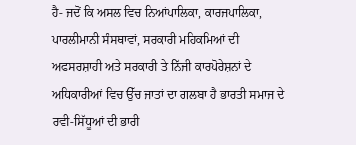ਹੈ- ਜਦੋਂ ਕਿ ਅਸਲ ਵਿਚ ਨਿਆਂਪਾਲਿਕਾ, ਕਾਰਜਪਾਲਿਕਾ, ਪਾਰਲੀਮਾਨੀ ਸੰਸਥਾਵਾਂ, ਸਰਕਾਰੀ ਮਹਿਕਮਿਆਂ ਦੀ ਅਫਸਰਸ਼ਾਹੀ ਅਤੇ ਸਰਕਾਰੀ ਤੇ ਨਿੱਜੀ ਕਾਰਪੋਰੇਸ਼ਨਾਂ ਦੇ ਅਧਿਕਾਰੀਆਂ ਵਿਚ ਉੱਚ ਜਾਤਾਂ ਦਾ ਗਲਬਾ ਹੈ ਭਾਰਤੀ ਸਮਾਜ ਦੇ ਰਵੀ-ਸਿੱਧੂਆਂ ਦੀ ਭਾਰੀ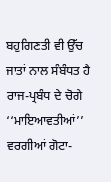ਬਹੁਗਿਣਤੀ ਵੀ ਉੱਚ ਜਾਤਾਂ ਨਾਲ ਸੰਬੰਧਤ ਹੈ ਰਾਜ-ਪ੍ਰਬੰਧ ਦੇ ਚੋਗੇ ‘‘ਮਾਇਆਵਤੀਆਂ’’ ਵਰਗੀਆਂ ਗੋਟਾ-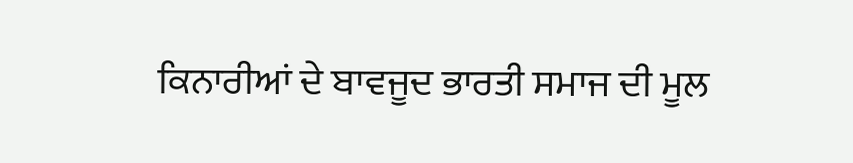ਕਿਨਾਰੀਆਂ ਦੇ ਬਾਵਜੂਦ ਭਾਰਤੀ ਸਮਾਜ ਦੀ ਮੂਲ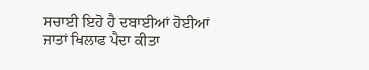ਸਚਾਈ ਇਹੋ ਹੈ ਦਬਾਈਆਂ ਹੋਈਆਂ ਜਾਤਾਂ ਖਿਲਾਫ ਪੈਦਾ ਕੀਤਾ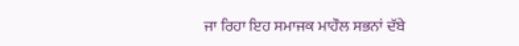ਜਾ ਰਿਹਾ ਇਹ ਸਮਾਜਕ ਮਾਹੌਲ ਸਭਨਾਂ ਦੱਬੇ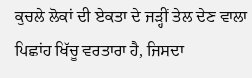ਕੁਚਲੇ ਲੋਕਾਂ ਦੀ ਏਕਤਾ ਦੇ ਜੜ੍ਹੀਂ ਤੇਲ ਦੇਣ ਵਾਲਾ ਪਿਛਾਂਹ ਖਿੱਚੂ ਵਰਤਾਰਾ ਹੈ, ਜਿਸਦਾ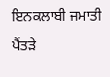ਇਨਕਲਾਬੀ ਜਮਾਤੀ ਪੈਂਤੜੇ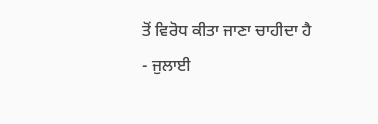ਤੋਂ ਵਿਰੋਧ ਕੀਤਾ ਜਾਣਾ ਚਾਹੀਦਾ ਹੈ
- ਜੁਲਾਈ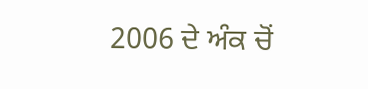2006 ਦੇ ਅੰਕ ਚੋਂ